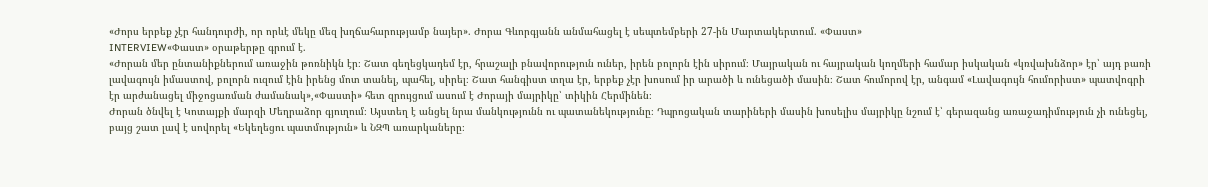«Ժորս երբեք չէր հանդուրժի, որ որևէ մեկը մեզ խղճահարությամբ նայեր». Ժորա Գևորգյանն անմահացել է սեպտեմբերի 27-ին Մարտակերտում. «Փաստ»
INTERVIEW«Փաստ» օրաթերթը գրում է.
«Ժորան մեր ընտանիքներում առաջին թոռնիկն էր։ Շատ գեղեցկադեմ էր, հրաշալի բնավորություն ուներ, իրեն բոլորն էին սիրում։ Մայրական ու հայրական կողմերի համար իսկական «կռվախնձոր» էր՝ այդ բառի լավագույն իմաստով, բոլորն ուզում էին իրենց մոտ տանել, պահել, սիրել։ Շատ հանգիստ տղա էր, երբեք չէր խոսում իր արածի և ունեցածի մասին։ Շատ հումորով էր, անգամ «Լավագույն հումորիստ» պատվոգրի էր արժանացել միջոցառման ժամանակ»,«Փաստի» հետ զրույցում ասում է Ժորայի մայրիկը՝ տիկին Հերմինեն։
Ժորան ծնվել է Կոտայքի մարզի Մեղրաձոր գյուղում։ Այստեղ է անցել նրա մանկությունն ու պատանեկությունը։ Դպրոցական տարիների մասին խոսելիս մայրիկը նշում է՝ գերազանց առաջադիմություն չի ունեցել, բայց շատ լավ է սովորել «Եկեղեցու պատմություն» և ՆԶՊ առարկաները։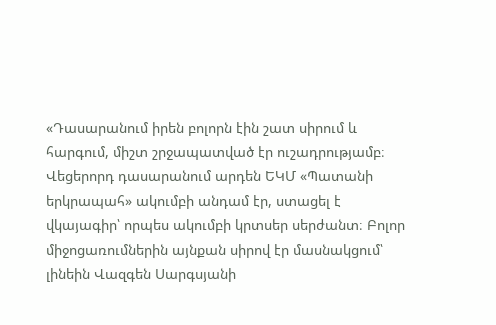«Դասարանում իրեն բոլորն էին շատ սիրում և հարգում, միշտ շրջապատված էր ուշադրությամբ։ Վեցերորդ դասարանում արդեն ԵԿՄ «Պատանի երկրապահ» ակումբի անդամ էր, ստացել է վկայագիր՝ որպես ակումբի կրտսեր սերժանտ։ Բոլոր միջոցառումներին այնքան սիրով էր մասնակցում՝ լինեին Վազգեն Սարգսյանի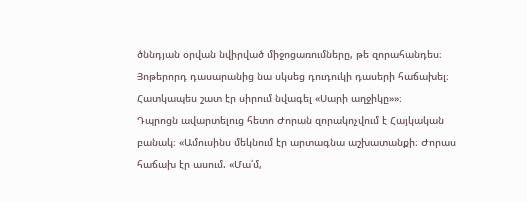ծննդյան օրվան նվիրված միջոցառումները, թե զորահանդես։ Յոթերորդ դասարանից նա սկսեց դուդուկի դասերի հաճախել։ Հատկապես շատ էր սիրում նվագել «Սարի աղջիկը»»։
Դպրոցն ավարտելուց հետո Ժորան զորակոչվում է Հայկական բանակ։ «Ամուսինս մեկնում էր արտագնա աշխատանքի։ Ժորաս հաճախ էր ասում. «Մա՛մ,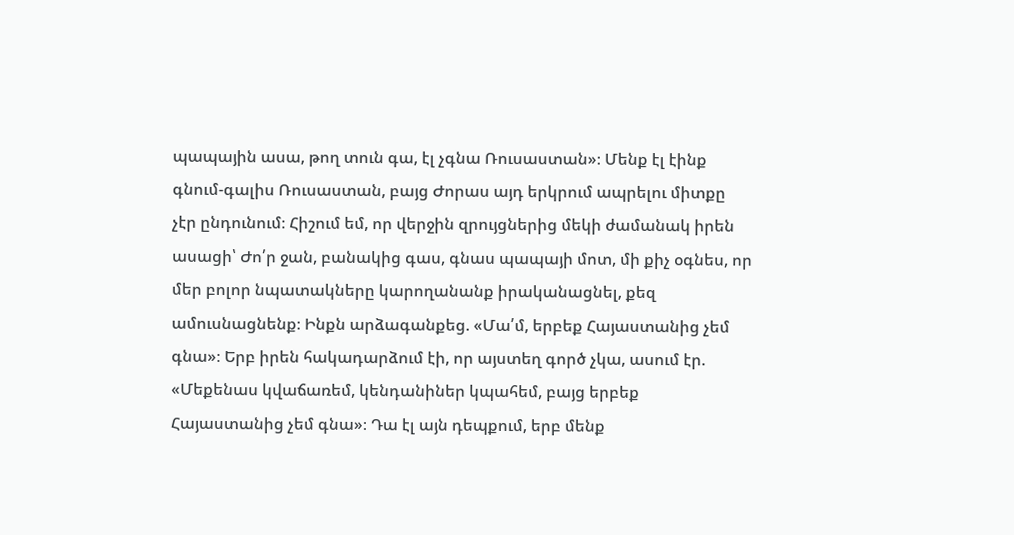պապային ասա, թող տուն գա, էլ չգնա Ռուսաստան»։ Մենք էլ էինք գնում-գալիս Ռուսաստան, բայց Ժորաս այդ երկրում ապրելու միտքը չէր ընդունում։ Հիշում եմ, որ վերջին զրույցներից մեկի ժամանակ իրեն ասացի՝ Ժո՛ր ջան, բանակից գաս, գնաս պապայի մոտ, մի քիչ օգնես, որ մեր բոլոր նպատակները կարողանանք իրականացնել, քեզ ամուսնացնենք։ Ինքն արձագանքեց. «Մա՛մ, երբեք Հայաստանից չեմ գնա»։ Երբ իրեն հակադարձում էի, որ այստեղ գործ չկա, ասում էր. «Մեքենաս կվաճառեմ, կենդանիներ կպահեմ, բայց երբեք Հայաստանից չեմ գնա»։ Դա էլ այն դեպքում, երբ մենք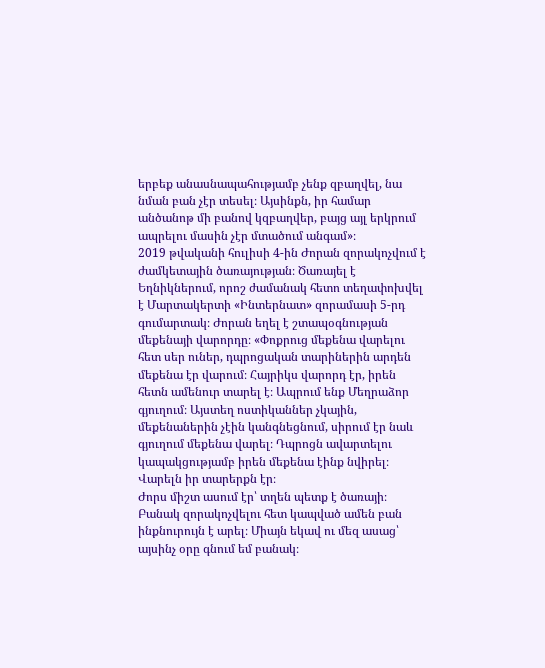երբեք անասնապահությամբ չենք զբաղվել, նա նման բան չէր տեսել։ Այսինքն, իր համար անծանոթ մի բանով կզբաղվեր, բայց այլ երկրում ապրելու մասին չէր մտածում անգամ»։
2019 թվականի հուլիսի 4-ին Ժորան զորակոչվում է ժամկետային ծառայության։ Ծառայել է Եղնիկներում, որոշ ժամանակ հետո տեղափոխվել է Մարտակերտի «Ինտերնատ» զորամասի 5-րդ գումարտակ։ Ժորան եղել է շտապօգնության մեքենայի վարորդը։ «Փոքրուց մեքենա վարելու հետ սեր ուներ, դպրոցական տարիներին արդեն մեքենա էր վարում։ Հայրիկս վարորդ էր, իրեն հետն ամենուր տարել է։ Ապրում ենք Մեղրաձոր գյուղում։ Այստեղ ոստիկաններ չկային, մեքենաներին չէին կանգնեցնում, սիրում էր նաև գյուղում մեքենա վարել։ Դպրոցն ավարտելու կապակցությամբ իրեն մեքենա էինք նվիրել։ Վարելն իր տարերքն էր։
Ժորս միշտ ասում էր՝ տղեն պետք է ծառայի։ Բանակ զորակոչվելու հետ կապված ամեն բան ինքնուրույն է արել։ Միայն եկավ ու մեզ ասաց՝ այսինչ օրը գնում եմ բանակ։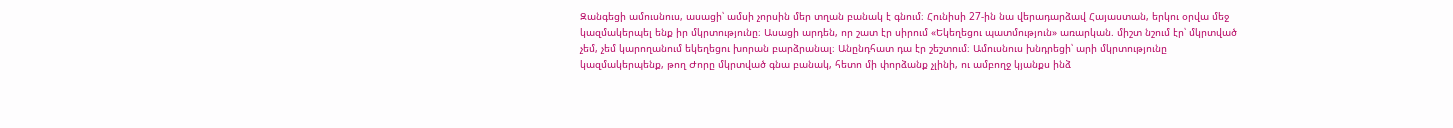Զանգեցի ամուսնուս, ասացի՝ ամսի չորսին մեր տղան բանակ է գնում։ Հունիսի 27-ին նա վերադարձավ Հայաստան, երկու օրվա մեջ կազմակերպել ենք իր մկրտությունը։ Ասացի արդեն, որ շատ էր սիրում «Եկեղեցու պատմություն» առարկան. միշտ նշում էր՝ մկրտված չեմ, չեմ կարողանում եկեղեցու խորան բարձրանալ։ Անընդհատ դա էր շեշտում։ Ամուսնուս խնդրեցի՝ արի մկրտությունը կազմակերպենք, թող Ժորը մկրտված գնա բանակ, հետո մի փորձանք չլինի, ու ամբողջ կյանքս ինձ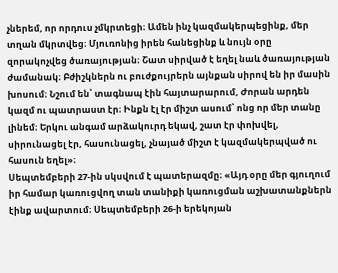չներեմ, որ որդուս չմկրտեցի։ Ամեն ինչ կազմակերպեցինք, մեր տղան մկրտվեց։ Մյուռոնից իրեն հանեցինք և նույն օրը զորակոչվեց ծառայության։ Շատ սիրված է եղել նաև ծառայության ժամանակ։ Բժիշկներն ու բուժքույրերն այնքան սիրով են իր մասին խոսում։ Նշում են՝ տագնապ էին հայտարարում, Ժորան արդեն կազմ ու պատրաստ էր։ Ինքն էլ էր միշտ ասում՝ ոնց որ մեր տանը լինեմ։ Երկու անգամ արձակուրդ եկավ, շատ էր փոխվել, սիրունացել էր, հասունացել, չնայած միշտ է կազմակերպված ու հասուն եղել»։
Սեպտեմբերի 27-ին սկսվում է պատերազմը։ «Այդ օրը մեր գյուղում իր համար կառուցվող տան տանիքի կառուցման աշխատանքներն էինք ավարտում։ Սեպտեմբերի 26-ի երեկոյան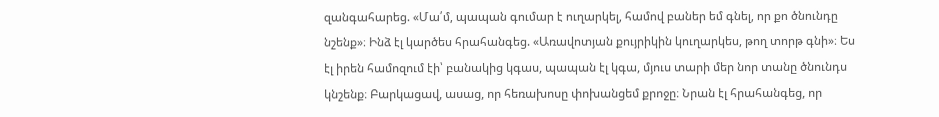զանգահարեց. «Մա՛մ, պապան գումար է ուղարկել, համով բաներ եմ գնել, որ քո ծնունդը նշենք»։ Ինձ էլ կարծես հրահանգեց. «Առավոտյան քույրիկին կուղարկես, թող տորթ գնի»։ Ես էլ իրեն համոզում էի՝ բանակից կգաս, պապան էլ կգա, մյուս տարի մեր նոր տանը ծնունդս կնշենք։ Բարկացավ, ասաց, որ հեռախոսը փոխանցեմ քրոջը։ Նրան էլ հրահանգեց, որ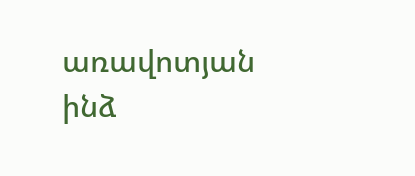առավոտյան ինձ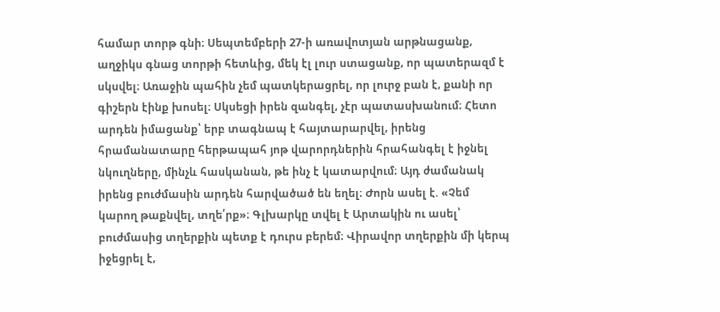համար տորթ գնի։ Սեպտեմբերի 27-ի առավոտյան արթնացանք, աղջիկս գնաց տորթի հետևից, մեկ էլ լուր ստացանք, որ պատերազմ է սկսվել։ Առաջին պահին չեմ պատկերացրել, որ լուրջ բան է, քանի որ գիշերն էինք խոսել։ Սկսեցի իրեն զանգել, չէր պատասխանում։ Հետո արդեն իմացանք՝ երբ տագնապ է հայտարարվել, իրենց հրամանատարը հերթապահ յոթ վարորդներին հրահանգել է իջնել նկուղները, մինչև հասկանան, թե ինչ է կատարվում։ Այդ ժամանակ իրենց բուժմասին արդեն հարվածած են եղել։ Ժորն ասել է. «Չեմ կարող թաքնվել, տղե՛րք»։ Գլխարկը տվել է Արտակին ու ասել՝ բուժմասից տղերքին պետք է դուրս բերեմ։ Վիրավոր տղերքին մի կերպ իջեցրել է,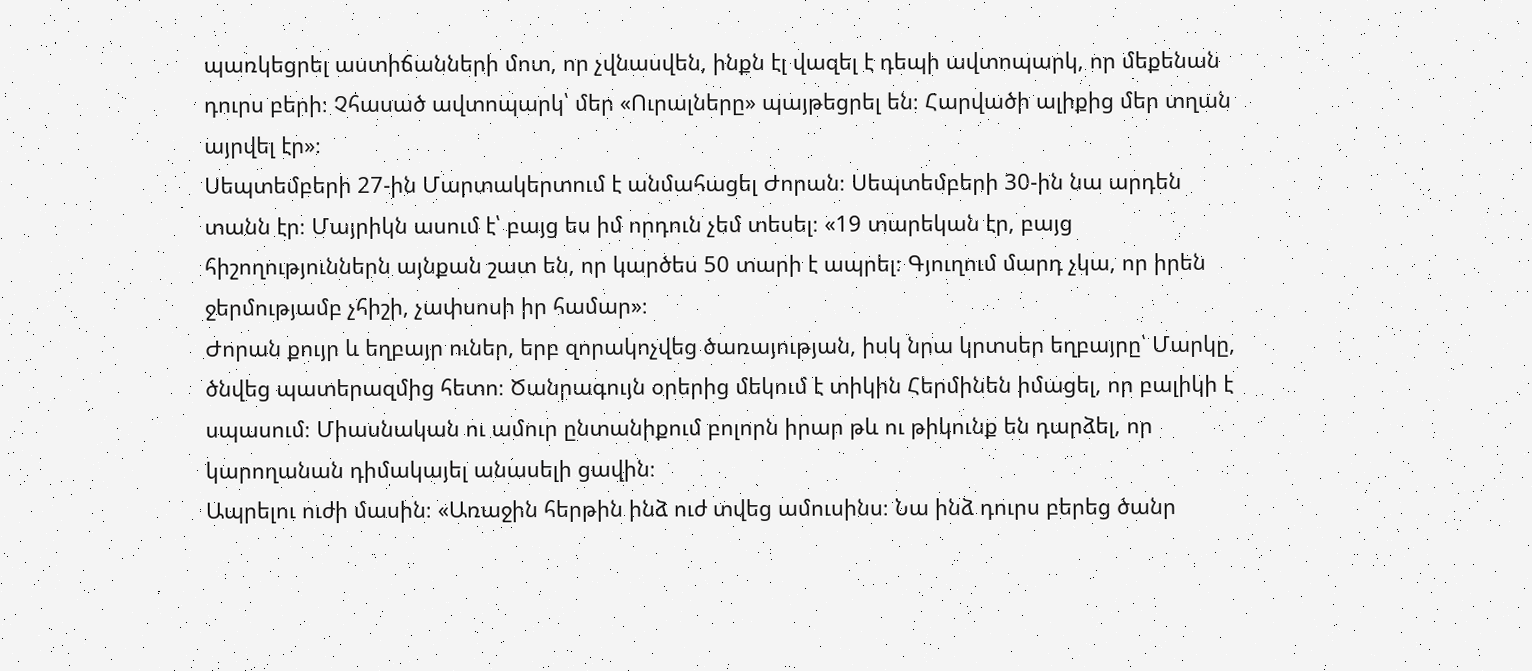պառկեցրել աստիճանների մոտ, որ չվնասվեն, ինքն էլ վազել է դեպի ավտոպարկ, որ մեքենան դուրս բերի։ Չհասած ավտոպարկ՝ մեր «Ուրալները» պայթեցրել են։ Հարվածի ալիքից մեր տղան այրվել էր»։
Սեպտեմբերի 27-ին Մարտակերտում է անմահացել Ժորան։ Սեպտեմբերի 30-ին նա արդեն տանն էր։ Մայրիկն ասում է՝ բայց ես իմ որդուն չեմ տեսել։ «19 տարեկան էր, բայց հիշողություններն այնքան շատ են, որ կարծես 50 տարի է ապրել։ Գյուղում մարդ չկա, որ իրեն ջերմությամբ չհիշի, չափսոսի իր համար»։
Ժորան քույր և եղբայր ուներ, երբ զորակոչվեց ծառայության, իսկ նրա կրտսեր եղբայրը՝ Մարկը, ծնվեց պատերազմից հետո։ Ծանրագույն օրերից մեկում է տիկին Հերմինեն իմացել, որ բալիկի է սպասում։ Միասնական ու ամուր ընտանիքում բոլորն իրար թև ու թիկունք են դարձել, որ կարողանան դիմակայել անասելի ցավին։
Ապրելու ուժի մասին։ «Առաջին հերթին ինձ ուժ տվեց ամուսինս։ Նա ինձ դուրս բերեց ծանր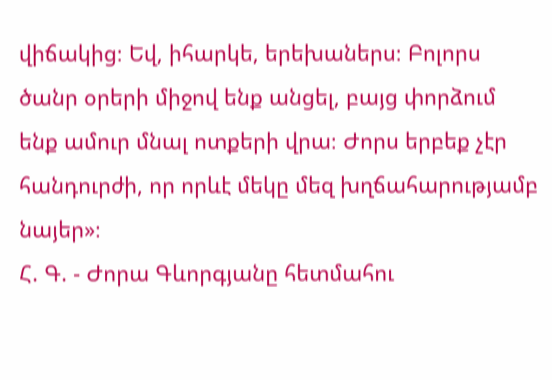վիճակից։ Եվ, իհարկե, երեխաներս։ Բոլորս ծանր օրերի միջով ենք անցել, բայց փորձում ենք ամուր մնալ ոտքերի վրա։ Ժորս երբեք չէր հանդուրժի, որ որևէ մեկը մեզ խղճահարությամբ նայեր»։
Հ. Գ. - Ժորա Գևորգյանը հետմահու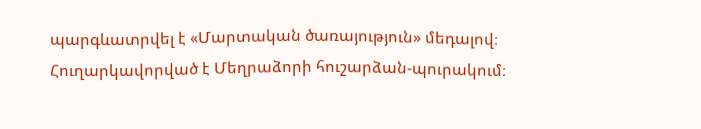պարգևատրվել է «Մարտական ծառայություն» մեդալով։ Հուղարկավորված է Մեղրաձորի հուշարձան-պուրակում։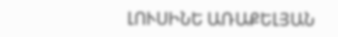ԼՈՒՍԻՆԵ ԱՌԱՔԵԼՅԱՆ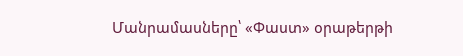Մանրամասները՝ «Փաստ» օրաթերթի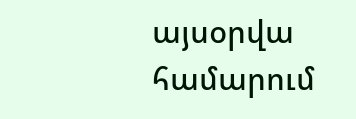այսօրվա համարում